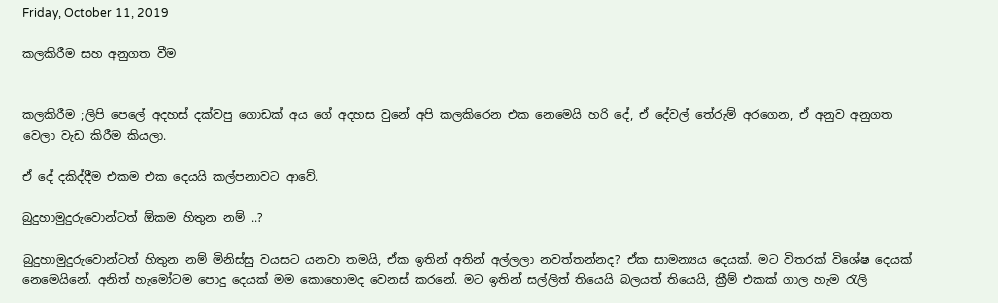Friday, October 11, 2019

කලකිරීම සහ අනුගත වීම


කලකිරීම ;ලිපි පෙලේ අදහස් දක්වපු ගොඩක් අය ගේ අදහස වුනේ අපි කලකිරෙන එක නෙමෙයි හරි දේ, ඒ දේවල් තේරුම් අරගෙන, ඒ අනුව අනුගත වෙලා වැඩ කිරීම කියලා.

ඒ දේ දකිද්දීම එකම එක දෙයයි කල්පනාවට ආවේ.

බුදුහාමුදුරුවොන්ටත් ඕකම හිතුන නම් ..?

බුදුහාමුදුරුවොන්ටත් හිතුන නම් මිනිස්සු වයසට යනවා තමයි, ඒක ඉතින් අතින් අල්ලලා නවත්තන්නද? ඒක සාමන්‍යය දෙයක්. මට විතරක් විශේෂ දෙයක් නෙමෙයිනේ. අනිත් හැමෝටම පොදු දෙයක් මම කොහොමද වෙනස් කරනේ. මට ඉතින් සල්ලිත් තියෙයි බලයත් තියෙයි, ක්‍රීම් එකක් ගාල හැම රැලි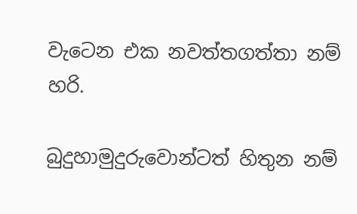වැටෙන එක නවත්තගත්තා නම් හරි.

බුදුහාමුදුරුවොන්ටත් හිතුන නම්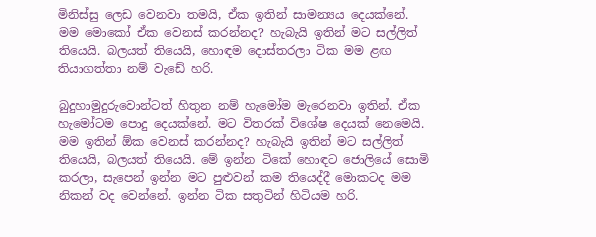මිනිස්සු ලෙඩ වෙනවා තමයි, ඒක ඉතින් සාමන්‍යය දෙයක්නේ. මම මොකෝ ඒක වෙනස් කරන්නද? හැබැයි ඉතින් මට සල්ලිත් තියෙයි. බලයත් තියෙයි, හොඳම දොස්තරලා ටික මම ළඟ තියාගත්තා නම් වැඩේ හරි.

බුදුහාමුදුරුවොන්ටත් හිතුන නම් හැමෝම මැරෙනවා ඉතින්. ඒක හැමෝටම පොදු දෙයක්නේ. මට විතරක් විශේෂ දෙයක් නෙමෙයි. මම ඉතින් ඕක වෙනස් කරන්නද? හැබැයි ඉතින් මට සල්ලිත් තියෙයි, බලයත් තියෙයි. මේ ඉන්න ටිකේ හොඳට ජොලියේ සොමි කරලා, සැපෙන් ඉන්න මට පුළුවන් කම තියෙද්දී මොකටද මම නිකන් වද වෙන්නේ. ඉන්න ටික සතුටින් හිටියම හරි.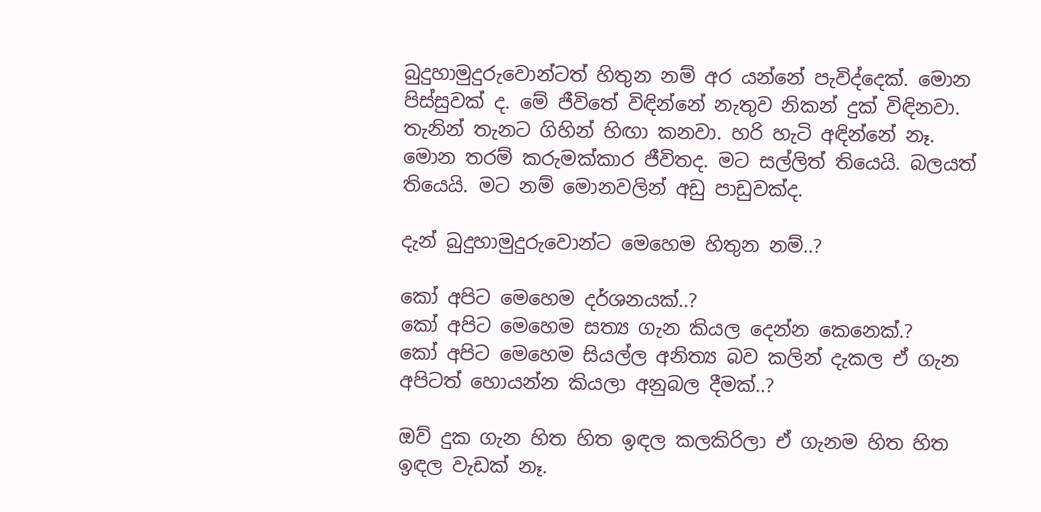බුදුහාමුදුරුවොන්ටත් හිතුන නම් අර යන්නේ පැවිද්දෙක්. මොන පිස්සුවක් ද. මේ ජීවිතේ විඳින්නේ නැතුව නිකන් දුක් විඳිනවා. තැනින් තැනට ගිහින් හිඟා කනවා. හරි හැටි අඳින්නේ නෑ. මොන තරම් කරුමක්කාර ජීවිතද. මට සල්ලිත් තියෙයි. බලයත් තියෙයි. මට නම් මොනවලින් අඩු පාඩුවක්ද.

දැන් බුදුහාමුදුරුවොන්ට මෙහෙම හිතුන නම්..?

කෝ අපිට මෙහෙම දර්ශනයක්..?
කෝ අපිට මෙහෙම සත්‍ය ගැන කියල දෙන්න කෙනෙක්.?
කෝ අපිට මෙහෙම සියල්ල අනිත්‍ය බව කලින් දැකල ඒ ගැන අපිටත් හොයන්න කියලා අනුබල දීමක්..?

ඔව් දුක ගැන හිත හිත ඉඳල කලකිරිලා ඒ ගැනම හිත හිත ඉඳල වැඩක් නෑ.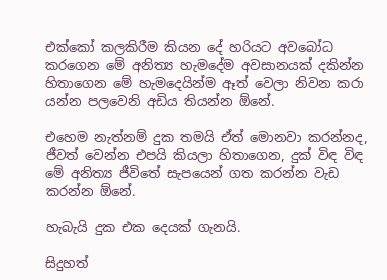එක්කෝ කලකිරීම කියන දේ හරියට අවබෝධ කරගෙන මේ අනිත්‍ය හැමදේම අවසානයක් දකින්න හිතාගෙන මේ හැමදෙයින්ම ඈත් වෙලා නිවන කරා යන්න පලවෙනි අඩිය තියන්න ඕනේ.

එහෙම නැත්නම් දුක තමයි ඒත් මොනවා කරන්නද, ජීවත් වෙන්න එපයි කියලා හිතාගෙන, දුක් විඳ විඳ මේ අනිත්‍ය ජීවිතේ සැපයෙන් ගත කරන්න වැඩ කරන්න ඕනේ.

හැබැයි දුක එක දෙයක් ගැනයි.

සිදුහත්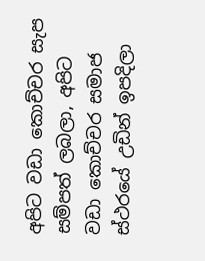අපිට වඩා කොච්චර සැප සම්පත් ලබලා, අපිට වඩා කොච්චර සමාජ ස්ථරයේ උඩින් ඉපදිලා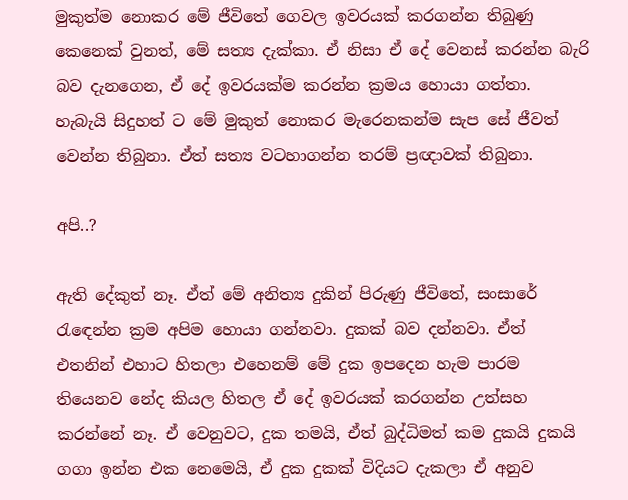මුකුත්ම නොකර මේ ජීවිතේ ගෙවල ඉවරයක් කරගන්න තිබුණු කෙනෙක් වුනත්, මේ සත්‍ය දැක්කා. ඒ නිසා ඒ දේ වෙනස් කරන්න බැරි බව දැනගෙන, ඒ දේ ඉවරයක්ම කරන්න ක්‍රමය හොයා ගත්තා.
හැබැයි සිදුහත් ට මේ මුකුත් නොකර මැරෙනකන්ම සැප සේ ජීවත් වෙන්න තිබුනා. ඒත් සත්‍ය වටහාගන්න තරම් ප්‍රඥාවක් තිබුනා.

අපි..?

ඇති දේකුත් නෑ. ඒත් මේ අනිත්‍ය දුකින් පිරුණු ජීවිතේ, සංසාරේ රැඳෙන්න ක්‍රම අපිම හොයා ගන්නවා. දුකක් බව දන්නවා. ඒත් එතනින් එහාට හිතලා එහෙනම් මේ දුක ඉපදෙන හැම පාරම තියෙනව නේද කියල හිතල ඒ දේ ඉවරයක් කරගන්න උත්සහ කරන්නේ නෑ. ඒ වෙනුවට, දුක තමයි, ඒත් බුද්ධිමත් කම දුකයි දුකයි ගගා ඉන්න එක නෙමෙයි, ඒ දුක දුකක් විදියට දැකලා ඒ අනුව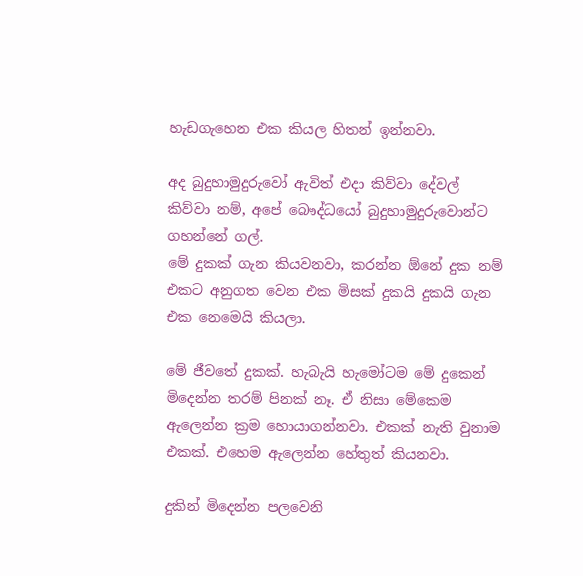හැඩගැහෙන එක කියල හිතන් ඉන්නවා.

අද බුදුහාමුදුරුවෝ ඇවිත් එදා කිව්වා දේවල් කිව්වා නම්, අපේ බෞද්ධයෝ බුදුහාමුදුරුවොන්ට ගහන්නේ ගල්.
මේ දුකක් ගැන කියවනවා, කරන්න ඕනේ දුක නම් එකට අනුගත වෙන එක මිසක් දුකයි දුකයි ගැන එක නෙමෙයි කියලා.

මේ ජීවතේ දුකක්. හැබැයි හැමෝටම මේ දුකෙන් මිදෙන්න තරම් පිනක් නෑ. ඒ නිසා මේකෙම ඇලෙන්න ක්‍රම හොයාගන්නවා. එකක් නැති වුනාම එකක්. එහෙම ඇලෙන්න හේතුත් කියනවා.

දුකින් මිදෙන්න පලවෙනි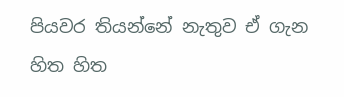පියවර තියන්නේ නැතුව ඒ ගැන හිත හිත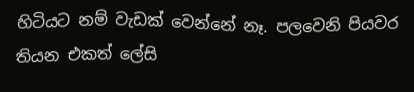හිටියට නම් වැඩක් වෙන්නේ නෑ. පලවෙනි පියවර තියන එකත් ලේසි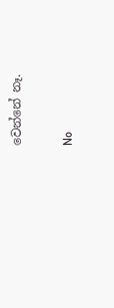වෙන්නේ නෑ.

No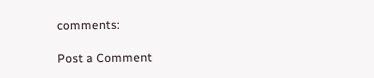comments:

Post a Comment